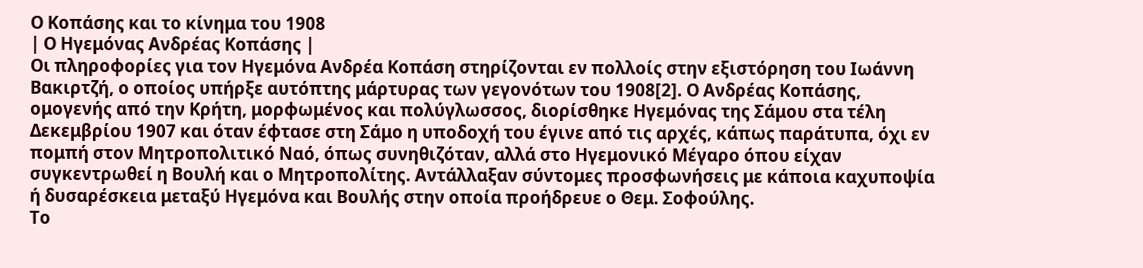Ο Κοπάσης και το κίνημα του 1908
| Ο Ηγεμόνας Ανδρέας Κοπάσης |
Οι πληροφορίες για τον Ηγεμόνα Ανδρέα Κοπάση στηρίζονται εν πολλοίς στην εξιστόρηση του Ιωάννη Βακιρτζή, ο οποίος υπήρξε αυτόπτης μάρτυρας των γεγονότων του 1908[2]. Ο Ανδρέας Κοπάσης, ομογενής από την Κρήτη, μορφωμένος και πολύγλωσσος, διορίσθηκε Ηγεμόνας της Σάμου στα τέλη Δεκεμβρίου 1907 και όταν έφτασε στη Σάμο η υποδοχή του έγινε από τις αρχές, κάπως παράτυπα, όχι εν πομπή στον Μητροπολιτικό Ναό, όπως συνηθιζόταν, αλλά στο Ηγεμονικό Μέγαρο όπου είχαν συγκεντρωθεί η Βουλή και ο Μητροπολίτης. Αντάλλαξαν σύντομες προσφωνήσεις με κάποια καχυποψία ή δυσαρέσκεια μεταξύ Ηγεμόνα και Βουλής στην οποία προήδρευε ο Θεμ. Σοφούλης.
Το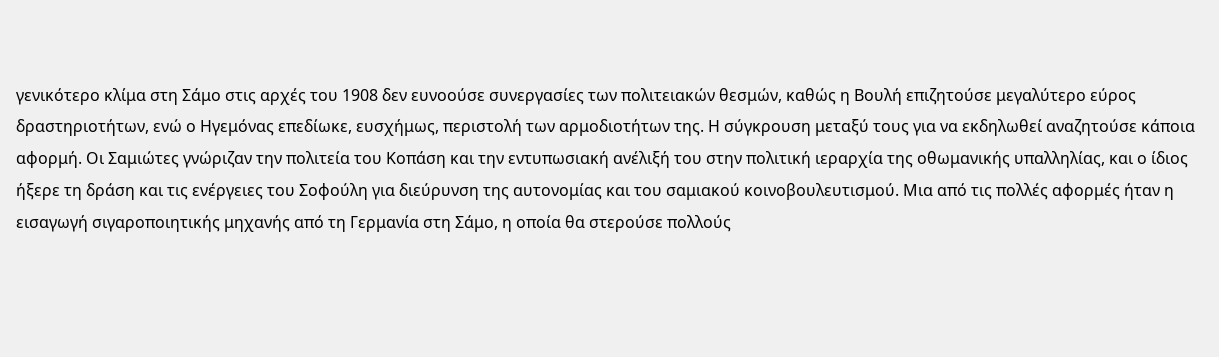γενικότερο κλίμα στη Σάμο στις αρχές του 1908 δεν ευνοούσε συνεργασίες των πολιτειακών θεσμών, καθώς η Βουλή επιζητούσε μεγαλύτερο εύρος δραστηριοτήτων, ενώ ο Ηγεμόνας επεδίωκε, ευσχήμως, περιστολή των αρμοδιοτήτων της. Η σύγκρουση μεταξύ τους για να εκδηλωθεί αναζητούσε κάποια αφορμή. Οι Σαμιώτες γνώριζαν την πολιτεία του Κοπάση και την εντυπωσιακή ανέλιξή του στην πολιτική ιεραρχία της οθωμανικής υπαλληλίας, και ο ίδιος ήξερε τη δράση και τις ενέργειες του Σοφούλη για διεύρυνση της αυτονομίας και του σαμιακού κοινοβουλευτισμού. Μια από τις πολλές αφορμές ήταν η εισαγωγή σιγαροποιητικής μηχανής από τη Γερμανία στη Σάμο, η οποία θα στερούσε πολλούς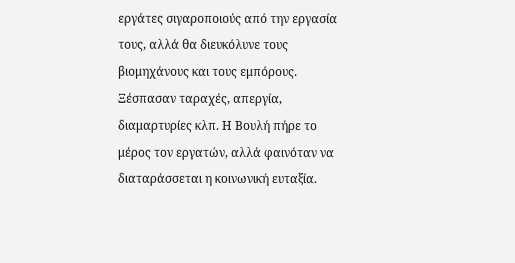εργάτες σιγαροποιούς από την εργασία τους, αλλά θα διευκόλυνε τους βιομηχάνους και τους εμπόρους. Ξέσπασαν ταραχές, απεργία, διαμαρτυρίες κλπ. Η Βουλή πήρε το μέρος τον εργατών, αλλά φαινόταν να διαταράσσεται η κοινωνική ευταξία.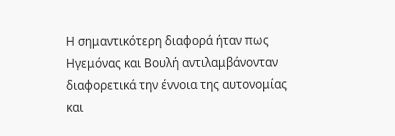Η σημαντικότερη διαφορά ήταν πως Ηγεμόνας και Βουλή αντιλαμβάνονταν διαφορετικά την έννοια της αυτονομίας και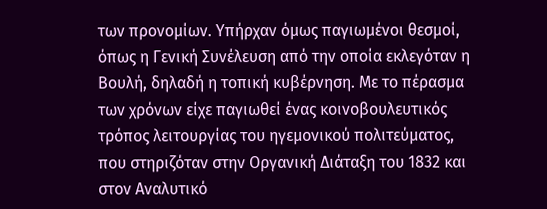των προνομίων. Υπήρχαν όμως παγιωμένοι θεσμοί, όπως η Γενική Συνέλευση από την οποία εκλεγόταν η Βουλή, δηλαδή η τοπική κυβέρνηση. Με το πέρασμα των χρόνων είχε παγιωθεί ένας κοινοβουλευτικός τρόπος λειτουργίας του ηγεμονικού πολιτεύματος, που στηριζόταν στην Οργανική Διάταξη του 1832 και στον Αναλυτικό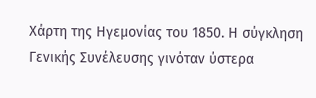Χάρτη της Ηγεμονίας του 1850. Η σύγκληση Γενικής Συνέλευσης γινόταν ύστερα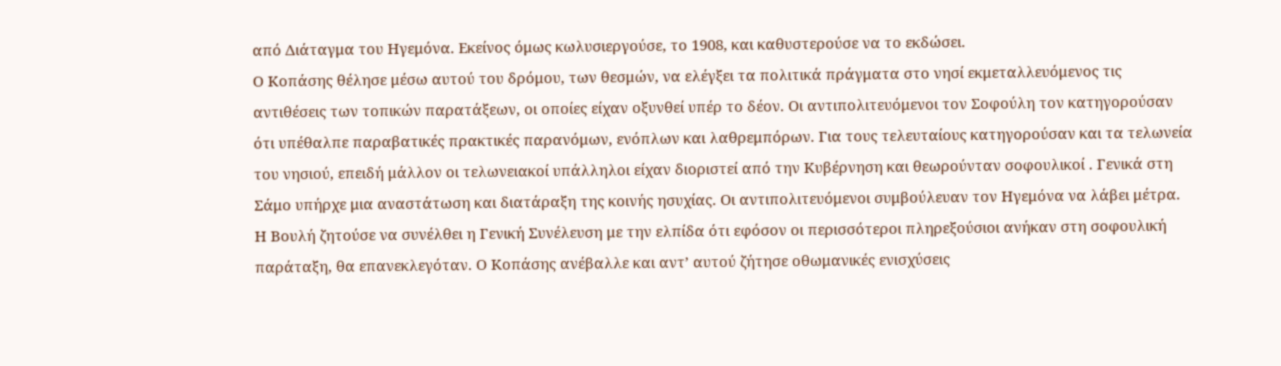από Διάταγμα του Ηγεμόνα. Εκείνος όμως κωλυσιεργούσε, το 1908, και καθυστερούσε να το εκδώσει.
Ο Κοπάσης θέλησε μέσω αυτού του δρόμου, των θεσμών, να ελέγξει τα πολιτικά πράγματα στο νησί εκμεταλλευόμενος τις αντιθέσεις των τοπικών παρατάξεων, οι οποίες είχαν οξυνθεί υπέρ το δέον. Οι αντιπολιτευόμενοι τον Σοφούλη τον κατηγορούσαν ότι υπέθαλπε παραβατικές πρακτικές παρανόμων, ενόπλων και λαθρεμπόρων. Για τους τελευταίους κατηγορούσαν και τα τελωνεία του νησιού, επειδή μάλλον οι τελωνειακοί υπάλληλοι είχαν διοριστεί από την Κυβέρνηση και θεωρούνταν σοφουλικοί . Γενικά στη Σάμο υπήρχε μια αναστάτωση και διατάραξη της κοινής ησυχίας. Οι αντιπολιτευόμενοι συμβούλευαν τον Ηγεμόνα να λάβει μέτρα. Η Βουλή ζητούσε να συνέλθει η Γενική Συνέλευση με την ελπίδα ότι εφόσον οι περισσότεροι πληρεξούσιοι ανήκαν στη σοφουλική παράταξη, θα επανεκλεγόταν. Ο Κοπάσης ανέβαλλε και αντ’ αυτού ζήτησε οθωμανικές ενισχύσεις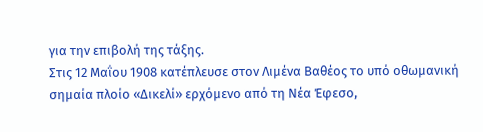για την επιβολή της τάξης.
Στις 12 Μαΐου 1908 κατέπλευσε στον Λιμένα Βαθέος το υπό οθωμανική σημαία πλοίο «Δικελί» ερχόμενο από τη Νέα Έφεσο,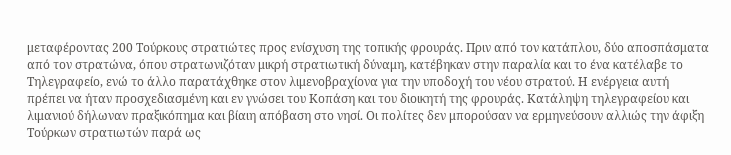μεταφέροντας 200 Τούρκους στρατιώτες προς ενίσχυση της τοπικής φρουράς. Πριν από τον κατάπλου, δύο αποσπάσματα από τον στρατώνα, όπου στρατωνιζόταν μικρή στρατιωτική δύναμη, κατέβηκαν στην παραλία και το ένα κατέλαβε το Τηλεγραφείο, ενώ το άλλο παρατάχθηκε στον λιμενοβραχίονα για την υποδοχή του νέου στρατού. Η ενέργεια αυτή πρέπει να ήταν προσχεδιασμένη και εν γνώσει του Κοπάση και του διοικητή της φρουράς. Κατάληψη τηλεγραφείου και λιμανιού δήλωναν πραξικόπημα και βίαιη απόβαση στο νησί. Οι πολίτες δεν μπορούσαν να ερμηνεύσουν αλλιώς την άφιξη Τούρκων στρατιωτών παρά ως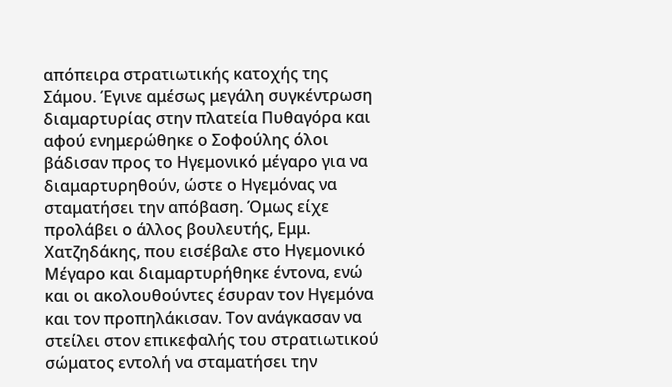απόπειρα στρατιωτικής κατοχής της Σάμου. Έγινε αμέσως μεγάλη συγκέντρωση διαμαρτυρίας στην πλατεία Πυθαγόρα και αφού ενημερώθηκε ο Σοφούλης όλοι βάδισαν προς το Ηγεμονικό μέγαρο για να διαμαρτυρηθούν, ώστε ο Ηγεμόνας να σταματήσει την απόβαση. Όμως είχε προλάβει ο άλλος βουλευτής, Εμμ. Χατζηδάκης, που εισέβαλε στο Ηγεμονικό Μέγαρο και διαμαρτυρήθηκε έντονα, ενώ και οι ακολουθούντες έσυραν τον Ηγεμόνα και τον προπηλάκισαν. Τον ανάγκασαν να στείλει στον επικεφαλής του στρατιωτικού σώματος εντολή να σταματήσει την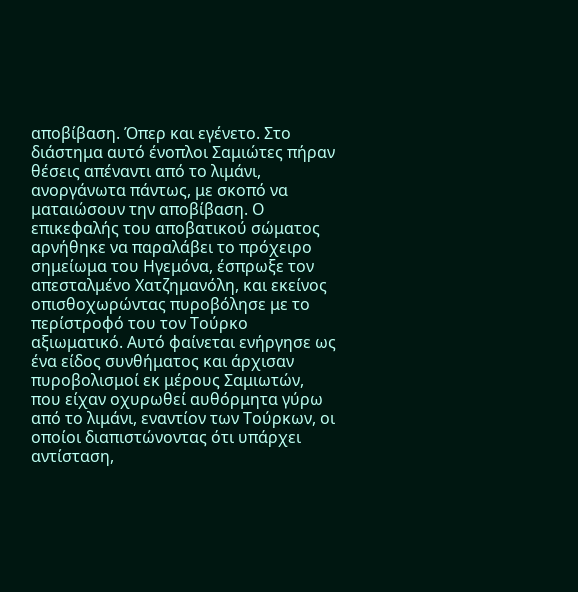αποβίβαση. Όπερ και εγένετο. Στο διάστημα αυτό ένοπλοι Σαμιώτες πήραν θέσεις απέναντι από το λιμάνι, ανοργάνωτα πάντως, με σκοπό να ματαιώσουν την αποβίβαση. Ο επικεφαλής του αποβατικού σώματος αρνήθηκε να παραλάβει το πρόχειρο σημείωμα του Ηγεμόνα, έσπρωξε τον απεσταλμένο Χατζημανόλη, και εκείνος οπισθοχωρώντας πυροβόλησε με το περίστροφό του τον Τούρκο αξιωματικό. Αυτό φαίνεται ενήργησε ως ένα είδος συνθήματος και άρχισαν πυροβολισμοί εκ μέρους Σαμιωτών, που είχαν οχυρωθεί αυθόρμητα γύρω από το λιμάνι, εναντίον των Τούρκων, οι οποίοι διαπιστώνοντας ότι υπάρχει αντίσταση,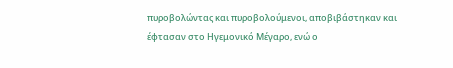πυροβολώντας και πυροβολούμενοι, αποβιβάστηκαν και έφτασαν στο Ηγεμονικό Μέγαρο, ενώ ο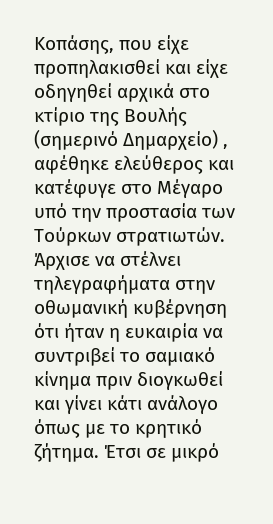Κοπάσης, που είχε προπηλακισθεί και είχε οδηγηθεί αρχικά στο κτίριο της Βουλής (σημερινό Δημαρχείο) , αφέθηκε ελεύθερος και κατέφυγε στο Μέγαρο υπό την προστασία των Τούρκων στρατιωτών.
Άρχισε να στέλνει τηλεγραφήματα στην οθωμανική κυβέρνηση ότι ήταν η ευκαιρία να συντριβεί το σαμιακό κίνημα πριν διογκωθεί και γίνει κάτι ανάλογο όπως με το κρητικό ζήτημα. Έτσι σε μικρό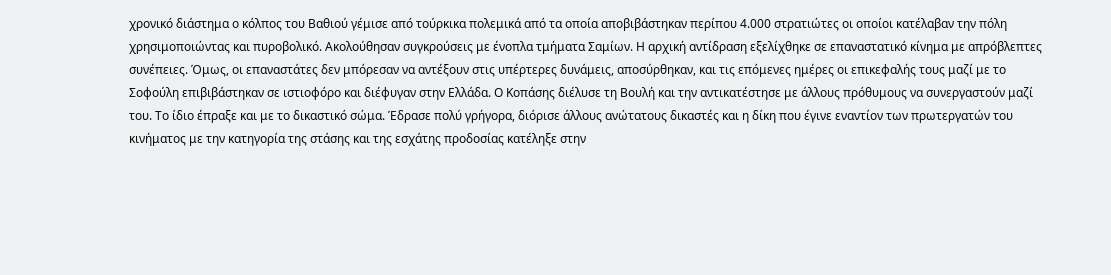χρονικό διάστημα ο κόλπος του Βαθιού γέμισε από τούρκικα πολεμικά από τα οποία αποβιβάστηκαν περίπου 4.000 στρατιώτες οι οποίοι κατέλαβαν την πόλη χρησιμοποιώντας και πυροβολικό. Ακολούθησαν συγκρούσεις με ένοπλα τμήματα Σαμίων. Η αρχική αντίδραση εξελίχθηκε σε επαναστατικό κίνημα με απρόβλεπτες συνέπειες. Όμως, οι επαναστάτες δεν μπόρεσαν να αντέξουν στις υπέρτερες δυνάμεις, αποσύρθηκαν, και τις επόμενες ημέρες οι επικεφαλής τους μαζί με το Σοφούλη επιβιβάστηκαν σε ιστιοφόρο και διέφυγαν στην Ελλάδα. Ο Κοπάσης διέλυσε τη Βουλή και την αντικατέστησε με άλλους πρόθυμους να συνεργαστούν μαζί του. Το ίδιο έπραξε και με το δικαστικό σώμα. Έδρασε πολύ γρήγορα, διόρισε άλλους ανώτατους δικαστές και η δίκη που έγινε εναντίον των πρωτεργατών του κινήματος με την κατηγορία της στάσης και της εσχάτης προδοσίας κατέληξε στην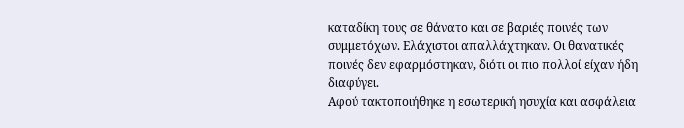καταδίκη τους σε θάνατο και σε βαριές ποινές των συμμετόχων. Ελάχιστοι απαλλάχτηκαν. Οι θανατικές ποινές δεν εφαρμόστηκαν, διότι οι πιο πολλοί είχαν ήδη διαφύγει.
Αφού τακτοποιήθηκε η εσωτερική ησυχία και ασφάλεια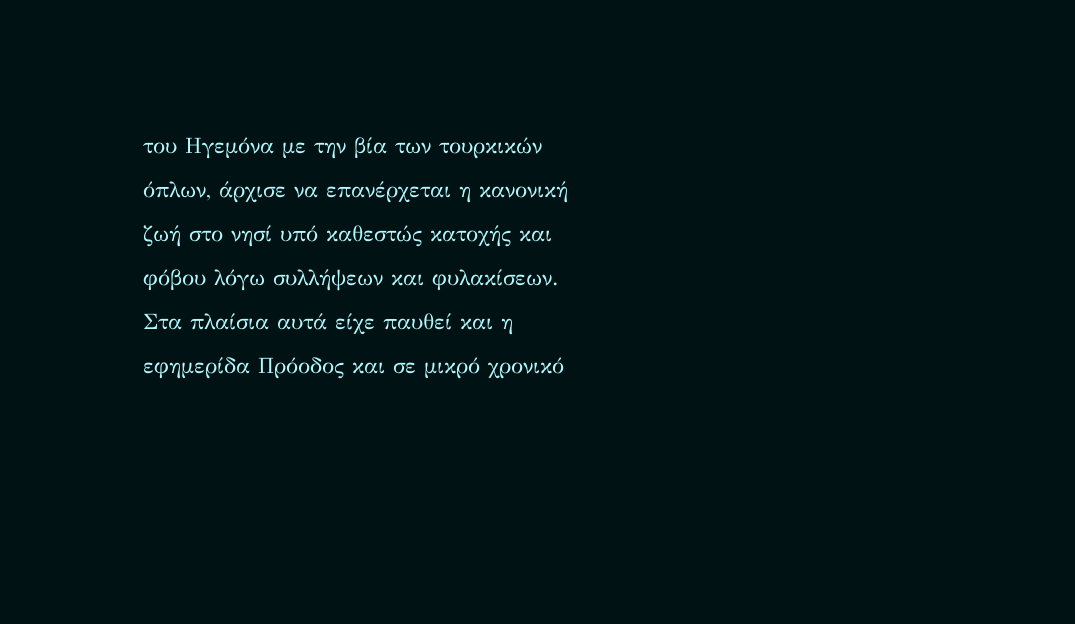του Ηγεμόνα με την βία των τουρκικών όπλων, άρχισε να επανέρχεται η κανονική ζωή στο νησί υπό καθεστώς κατοχής και φόβου λόγω συλλήψεων και φυλακίσεων. Στα πλαίσια αυτά είχε παυθεί και η εφημερίδα Πρόοδος και σε μικρό χρονικό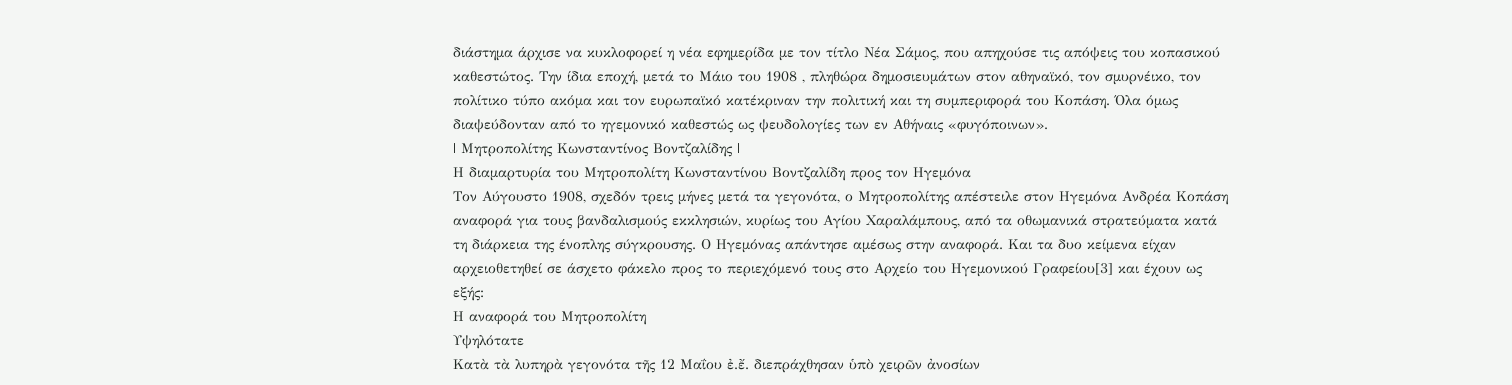διάστημα άρχισε να κυκλοφορεί η νέα εφημερίδα με τον τίτλο Νέα Σάμος, που απηχούσε τις απόψεις του κοπασικού καθεστώτος. Την ίδια εποχή, μετά το Μάιο του 1908 , πληθώρα δημοσιευμάτων στον αθηναϊκό, τον σμυρνέικο, τον πολίτικο τύπο ακόμα και τον ευρωπαϊκό κατέκριναν την πολιτική και τη συμπεριφορά του Κοπάση. Όλα όμως διαψεύδονταν από το ηγεμονικό καθεστώς ως ψευδολογίες των εν Αθήναις «φυγόποινων».
| Μητροπολίτης Κωνσταντίνος Βοντζαλίδης |
Η διαμαρτυρία του Μητροπολίτη Κωνσταντίνου Βοντζαλίδη προς τον Ηγεμόνα
Τον Αύγουστο 1908, σχεδόν τρεις μήνες μετά τα γεγονότα, ο Μητροπολίτης απέστειλε στον Ηγεμόνα Ανδρέα Κοπάση αναφορά για τους βανδαλισμούς εκκλησιών, κυρίως του Αγίου Χαραλάμπους, από τα οθωμανικά στρατεύματα κατά τη διάρκεια της ένοπλης σύγκρουσης. Ο Ηγεμόνας απάντησε αμέσως στην αναφορά. Και τα δυο κείμενα είχαν αρχειοθετηθεί σε άσχετο φάκελο προς το περιεχόμενό τους στο Αρχείο του Ηγεμονικού Γραφείου[3] και έχουν ως εξής:
Η αναφορά του Μητροπολίτη
Υψηλότατε
Κατὰ τὰ λυπηρὰ γεγονότα τῆς 12 Μαΐου ἐ.ἔ. διεπράχθησαν ὑπὸ χειρῶν ἀνοσίων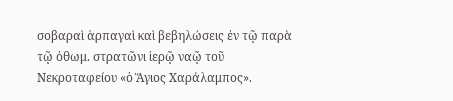σοβαραὶ ἁρπαγαὶ καὶ βεβηλώσεις ἐν τῷ παρὰ τῷ ὀθωμ. στρατῶνι ἱερῷ ναῷ τοῦ Νεκροταφείου «ὁ Ἅγιος Χαράλαμπος».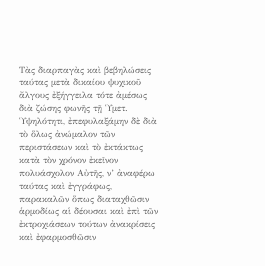Τὰς διαρπαγὰς καὶ βεβηλώσεις ταύτας μετὰ δικαίου ψυχικοῦ ἄλγους ἐξήγγειλα τότε ἀμέσως διὰ ζώσης φωνῆς τῇ Ὑμετ. Ὑψηλότητι, ἐπεφυλαξάμην δὲ διὰ τὸ ὅλως ἀνώμαλον τῶν περιστάσεων καὶ τὸ ἐκτάκτως κατὰ τὸν χρόνον ἐκεῖνον πολυάσχολον Αὐτῆς, ν’ ἀναφέρω ταύτας καὶ ἐγγράφως, παρακαλῶν ὅπως διαταχθῶσιν ἁρμοδίως αἱ δέουσαι καὶ ἐπὶ τῶν ἐκτροχιάσεων τούτων ἀνακρίσεις καὶ ἐφαρμοσθῶσιν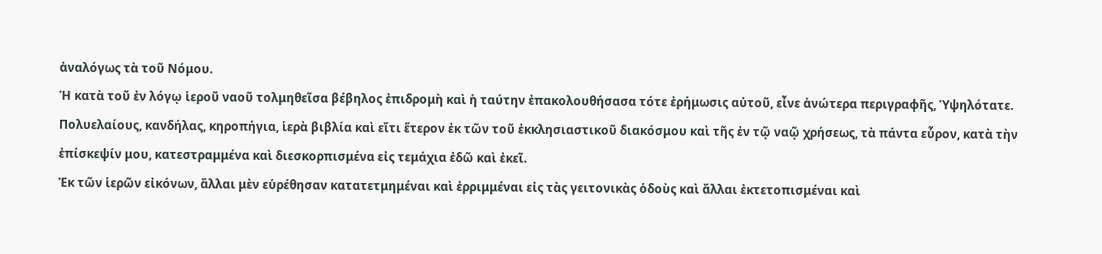ἀναλόγως τὰ τοῦ Νόμου.
Ἡ κατὰ τοῦ ἐν λόγῳ ἱεροῦ ναοῦ τολμηθεῖσα βέβηλος ἐπιδρομὴ καὶ ἡ ταύτην ἐπακολουθήσασα τότε ἐρήμωσις αὐτοῦ, εἶνε ἀνώτερα περιγραφῆς, Ὑψηλότατε.
Πολυελαίους, κανδήλας, κηροπήγια, ἱερὰ βιβλία καὶ εἴτι ἕτερον ἐκ τῶν τοῦ ἐκκλησιαστικοῦ διακόσμου καὶ τῆς ἐν τῷ ναῷ χρήσεως, τὰ πάντα εὗρον, κατὰ τὴν ἐπίσκεψίν μου, κατεστραμμένα καὶ διεσκορπισμένα εἰς τεμάχια ἐδῶ καὶ ἐκεῖ.
Ἐκ τῶν ἱερῶν εἰκόνων, ἄλλαι μὲν εὑρέθησαν κατατετμημέναι καὶ ἐρριμμέναι εἰς τὰς γειτονικὰς ὁδοὺς καὶ ἄλλαι ἐκτετοπισμέναι καὶ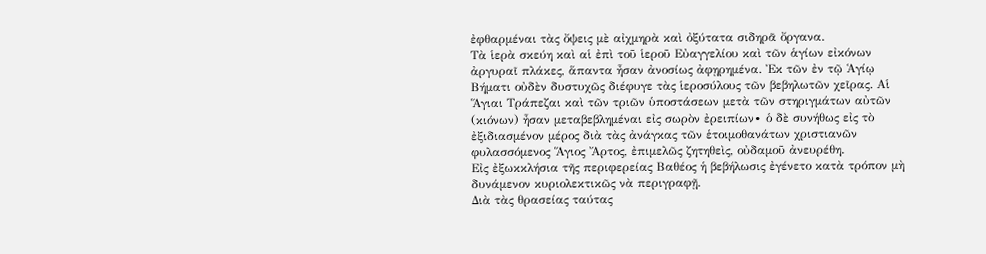ἐφθαρμέναι τὰς ὄψεις μὲ αἰχμηρὰ καὶ ὀξύτατα σιδηρᾶ ὄργανα.
Τὰ ἱερὰ σκεύη καὶ αἱ ἐπὶ τοῦ ἱεροῦ Εὐαγγελίου καὶ τῶν ἁγίων εἰκόνων ἀργυραῖ πλάκες, ἅπαντα ἦσαν ἀνοσίως ἀφῃρημένα. Ἐκ τῶν ἐν τῷ Ἁγίῳ Βήματι οὐδὲν δυστυχῶς διέφυγε τὰς ἱεροσύλους τῶν βεβηλωτῶν χεῖρας. Αἱ Ἅγιαι Τράπεζαι καὶ τῶν τριῶν ὑποστάσεων μετὰ τῶν στηριγμάτων αὐτῶν (κιόνων) ἦσαν μεταβεβλημέναι εἰς σωρὸν ἐρειπίων∙ ὁ δὲ συνήθως εἰς τὸ ἐξιδιασμένον μέρος διὰ τὰς ἀνάγκας τῶν ἑτοιμοθανάτων χριστιανῶν φυλασσόμενος Ἅγιος Ἄρτος, ἐπιμελῶς ζητηθεὶς, οὐδαμοῦ ἀνευρέθη.
Εἰς ἐξωκκλήσια τῆς περιφερείας Βαθέος ἡ βεβήλωσις ἐγένετο κατὰ τρόπον μὴ δυνάμενον κυριολεκτικῶς νὰ περιγραφῇ.
Διὰ τὰς θρασείας ταύτας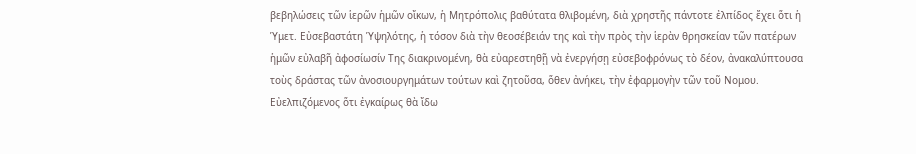βεβηλώσεις τῶν ἱερῶν ἡμῶν οἴκων, ἡ Μητρόπολις βαθύτατα θλιβομένη, διὰ χρηστῆς πάντοτε ἐλπίδος ἔχει ὅτι ἡ Ὑμετ. Εὐσεβαστάτη Ὑψηλότης, ἡ τόσον διὰ τὴν θεοσέβειάν της καὶ τὴν πρὸς τὴν ἱερὰν θρησκείαν τῶν πατέρων ἡμῶν εὐλαβῆ ἀφοσίωσίν Της διακρινομένη, θὰ εὐαρεστηθῇ νὰ ἐνεργήσῃ εὐσεβοφρόνως τὸ δέον, ἀνακαλύπτουσα τοὺς δράστας τῶν ἀνοσιουργημάτων τούτων καὶ ζητοῦσα, ὅθεν ἀνήκει, τὴν ἐφαρμογὴν τῶν τοῦ Νομου.
Εὐελπιζόμενος ὅτι ἐγκαίρως θὰ ἴδω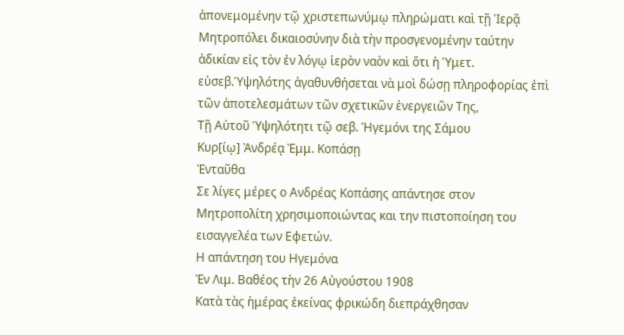ἀπονεμομένην τῷ χριστεπωνύμῳ πληρώματι καὶ τῇ Ἱερᾷ Μητροπόλει δικαιοσύνην διὰ τὴν προσγενομένην ταύτην ἀδικίαν εἰς τὸν ἐν λόγῳ ἱερὸν ναὸν καὶ ὅτι ἡ Ὑμετ. εὐσεβ.Ὑψηλότης ἀγαθυνθήσεται νὰ μοὶ δώσῃ πληροφορίας ἐπὶ τῶν ἀποτελεσμάτων τῶν σχετικῶν ἐνεργειῶν Της,
Τῇ Αὐτοῦ Ὑψηλότητι τῷ σεβ. Ἡγεμόνι της Σάμου
Κυρ[ίῳ] Ἀνδρέᾳ Ἐμμ. Κοπάσῃ
Ἐνταῦθα
Σε λίγες μέρες ο Ανδρέας Κοπάσης απάντησε στον Μητροπολίτη χρησιμοποιώντας και την πιστοποίηση του εισαγγελέα των Εφετών.
Η απάντηση του Ηγεμόνα
Ἐν Λιμ. Βαθέος τὴν 26 Αὐγούστου 1908
Κατὰ τὰς ἡμέρας ἐκείνας φρικώδη διεπράχθησαν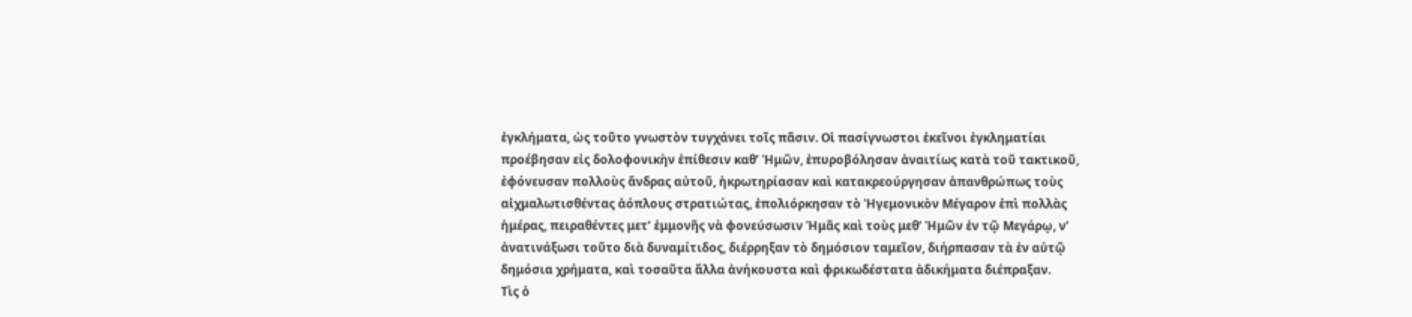ἐγκλήματα, ὡς τοῦτο γνωστὸν τυγχάνει τοῖς πᾶσιν. Οἱ πασίγνωστοι ἐκεῖνοι ἐγκληματίαι προέβησαν εἰς δολοφονικὴν ἐπίθεσιν καθ’ Ἡμῶν, ἐπυροβόλησαν ἀναιτίως κατὰ τοῦ τακτικοῦ, ἐφόνευσαν πολλοὺς ἄνδρας αὐτοῦ, ἠκρωτηρίασαν καὶ κατακρεούργησαν ἀπανθρώπως τοὺς αἰχμαλωτισθέντας ἀόπλους στρατιώτας, ἐπολιόρκησαν τὸ Ἡγεμονικὸν Μέγαρον ἐπὶ πολλὰς ἡμέρας, πειραθέντες μετ’ ἐμμονῆς νὰ φονεύσωσιν Ἡμᾶς καὶ τοὺς μεθ’ Ἡμῶν ἐν τῷ Μεγάρῳ, ν’ ἀνατινάξωσι τοῦτο διὰ δυναμίτιδος, διέρρηξαν τὸ δημόσιον ταμεῖον, διήρπασαν τὰ ἐν αὐτῷ δημόσια χρήματα, καὶ τοσαῦτα ἄλλα ἀνήκουστα καὶ φρικωδέστατα ἀδικήματα διέπραξαν.
Τὶς ὁ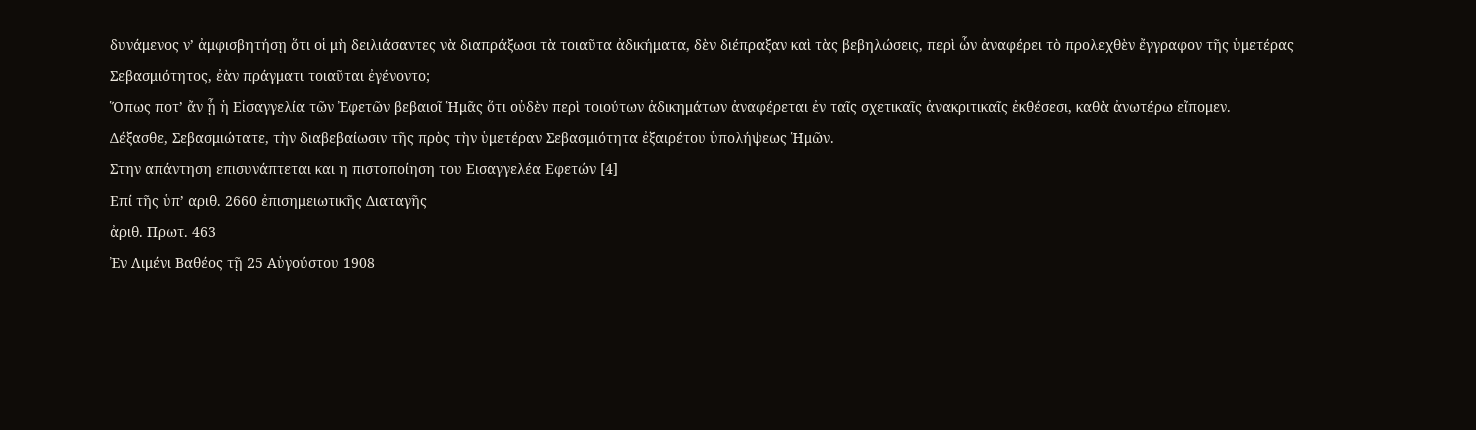δυνάμενος ν’ ἀμφισβητήσῃ ὅτι οἱ μὴ δειλιάσαντες νὰ διαπράξωσι τὰ τοιαῦτα ἀδικήματα, δὲν διέπραξαν καὶ τὰς βεβηλώσεις, περὶ ὧν ἀναφέρει τὸ προλεχθὲν ἔγγραφον τῆς ὑμετέρας Σεβασμιότητος, ἐὰν πράγματι τοιαῦται ἐγένοντο;
Ὅπως ποτ’ ἄν ᾖ ἡ Εἰσαγγελία τῶν Ἐφετῶν βεβαιοῖ Ἡμᾶς ὅτι οὐδὲν περὶ τοιούτων ἀδικημάτων ἀναφέρεται ἐν ταῖς σχετικαῖς ἀνακριτικαῖς ἐκθέσεσι, καθὰ ἀνωτέρω εἴπομεν.
Δέξασθε, Σεβασμιώτατε, τὴν διαβεβαίωσιν τῆς πρὸς τὴν ὑμετέραν Σεβασμιότητα ἐξαιρέτου ὑπολήψεως Ἡμῶν.
Στην απάντηση επισυνάπτεται και η πιστοποίηση του Εισαγγελέα Εφετών [4]
Επί τῆς ὑπ’ αριθ. 2660 ἐπισημειωτικῆς Διαταγῆς
ἀριθ. Πρωτ. 463
Ἐν Λιμένι Βαθέος τῇ 25 Αὑγούστου 1908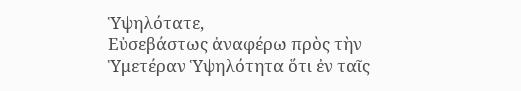Ὑψηλότατε,
Εὐσεβάστως ἀναφέρω πρὸς τὴν Ὑμετέραν Ὑψηλότητα ὅτι ἐν ταῖς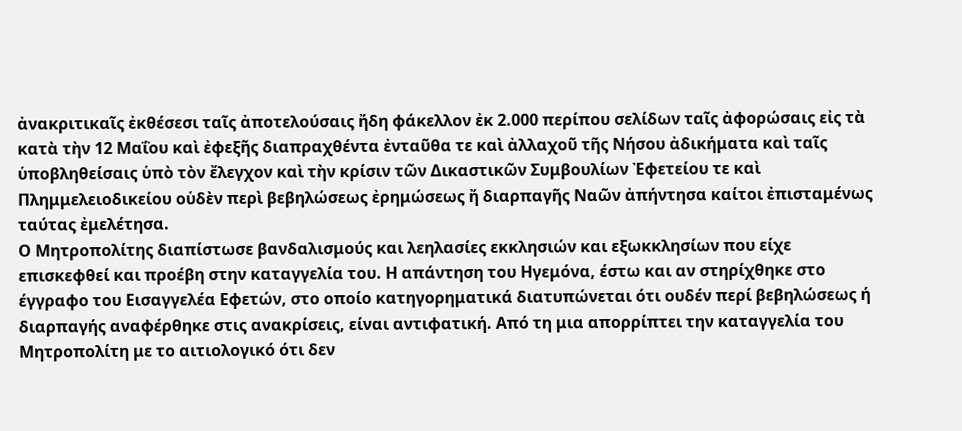ἀνακριτικαῖς ἐκθέσεσι ταῖς ἀποτελούσαις ἤδη φάκελλον ἐκ 2.000 περίπου σελίδων ταῖς ἀφορώσαις εἰς τὰ κατὰ τὴν 12 Μαΐου καὶ ἐφεξῆς διαπραχθέντα ἐνταῦθα τε καὶ ἀλλαχοῦ τῆς Νήσου ἀδικήματα καὶ ταῖς ὑποβληθείσαις ὑπὸ τὸν ἔλεγχον καὶ τὴν κρίσιν τῶν Δικαστικῶν Συμβουλίων Ἐφετείου τε καὶ Πλημμελειοδικείου οὑδὲν περὶ βεβηλώσεως ἐρημώσεως ἤ διαρπαγῆς Ναῶν ἀπήντησα καίτοι ἐπισταμένως ταύτας ἐμελέτησα.
Ο Μητροπολίτης διαπίστωσε βανδαλισμούς και λεηλασίες εκκλησιών και εξωκκλησίων που είχε επισκεφθεί και προέβη στην καταγγελία του. Η απάντηση του Ηγεμόνα, έστω και αν στηρίχθηκε στο έγγραφο του Εισαγγελέα Εφετών, στο οποίο κατηγορηματικά διατυπώνεται ότι ουδέν περί βεβηλώσεως ή διαρπαγής αναφέρθηκε στις ανακρίσεις, είναι αντιφατική. Από τη μια απορρίπτει την καταγγελία του Μητροπολίτη με το αιτιολογικό ότι δεν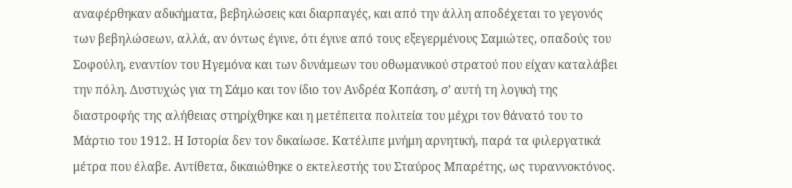αναφέρθηκαν αδικήματα, βεβηλώσεις και διαρπαγές, και από την άλλη αποδέχεται το γεγονός των βεβηλώσεων, αλλά, αν όντως έγινε, ότι έγινε από τους εξεγερμένους Σαμιώτες, οπαδούς του Σοφούλη, εναντίον του Ηγεμόνα και των δυνάμεων του οθωμανικού στρατού που είχαν καταλάβει την πόλη. Δυστυχώς για τη Σάμο και τον ίδιο τον Ανδρέα Κοπάση, σ’ αυτή τη λογική της διαστροφής της αλήθειας στηρίχθηκε και η μετέπειτα πολιτεία του μέχρι τον θάνατό του το Μάρτιο του 1912. Η Ιστορία δεν τον δικαίωσε. Κατέλιπε μνήμη αρνητική, παρά τα φιλεργατικά μέτρα που έλαβε. Αντίθετα, δικαιώθηκε ο εκτελεστής του Σταύρος Μπαρέτης, ως τυραννοκτόνος.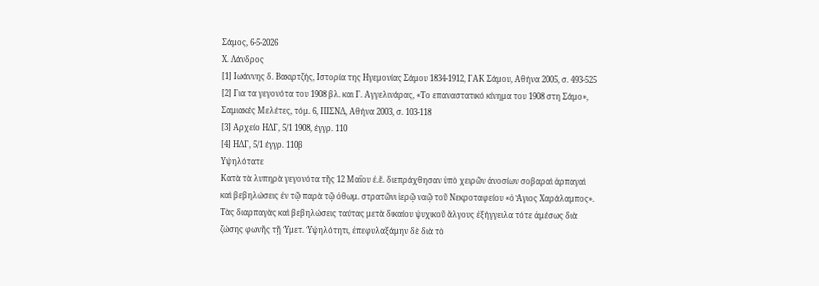Σάμος, 6-5-2026
Χ. Λάνδρος
[1] Ιωάννης δ. Βακιρτζής, Ιστορία της Ηγεμονίας Σάμου 1834-1912, ΓΑΚ Σάμου, Αθήνα 2005, σ. 493-525
[2] Για τα γεγονότα του 1908 βλ. και Γ. Αγγελινάρας, «Το επαναστατικό κίνημα του 1908 στη Σάμο», Σαμιακές Μελέτες, τόμ. 6, ΠΙΣΝΔ, Αθήνα 2003, σ. 103-118
[3] Αρχείο ΗΔΓ, 5/1 1908, έγγρ. 110
[4] ΗΔΓ, 5/1 έγγρ. 110β
Υψηλότατε
Κατὰ τὰ λυπηρὰ γεγονότα τῆς 12 Μαΐου ἐ.ἔ. διεπράχθησαν ὑπὸ χειρῶν ἀνοσίων σοβαραὶ ἁρπαγαὶ καὶ βεβηλώσεις ἐν τῷ παρὰ τῷ ὀθωμ. στρατῶνι ἱερῷ ναῷ τοῦ Νεκροταφείου «ὁ Ἅγιος Χαράλαμπος».
Τὰς διαρπαγὰς καὶ βεβηλώσεις ταύτας μετὰ δικαίου ψυχικοῦ ἄλγους ἐξήγγειλα τότε ἀμέσως διὰ ζώσης φωνῆς τῇ Ὑμετ. Ὑψηλότητι, ἐπεφυλαξάμην δὲ διὰ τὸ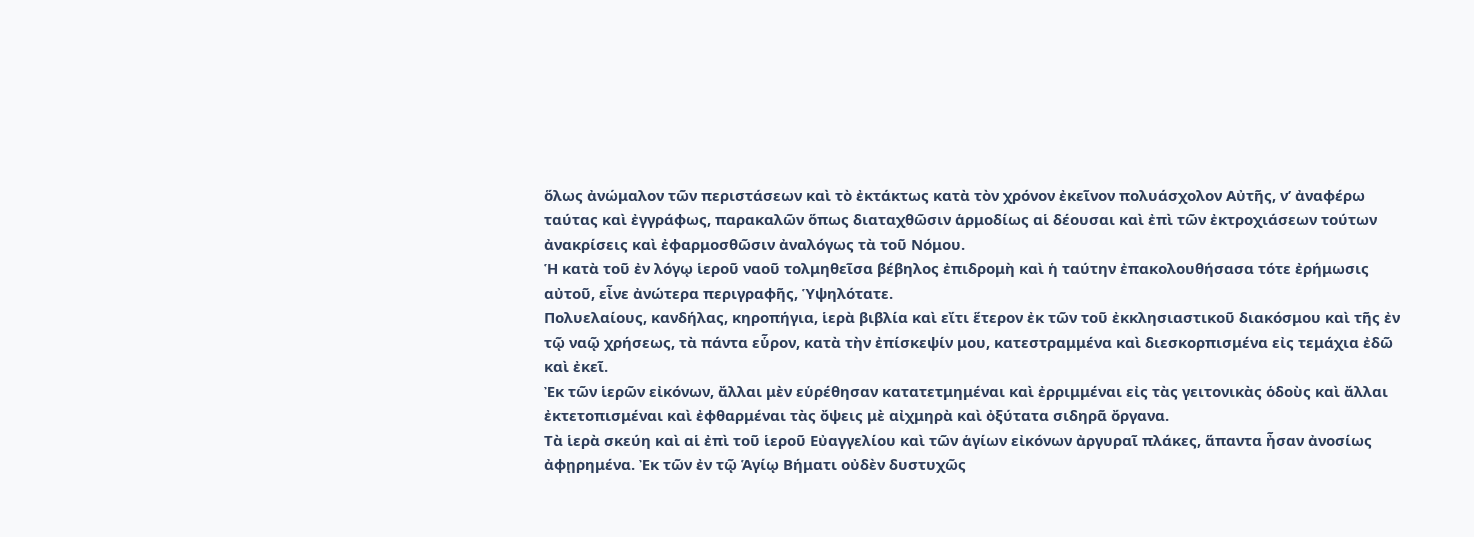ὅλως ἀνώμαλον τῶν περιστάσεων καὶ τὸ ἐκτάκτως κατὰ τὸν χρόνον ἐκεῖνον πολυάσχολον Αὐτῆς, ν’ ἀναφέρω ταύτας καὶ ἐγγράφως, παρακαλῶν ὅπως διαταχθῶσιν ἁρμοδίως αἱ δέουσαι καὶ ἐπὶ τῶν ἐκτροχιάσεων τούτων ἀνακρίσεις καὶ ἐφαρμοσθῶσιν ἀναλόγως τὰ τοῦ Νόμου.
Ἡ κατὰ τοῦ ἐν λόγῳ ἱεροῦ ναοῦ τολμηθεῖσα βέβηλος ἐπιδρομὴ καὶ ἡ ταύτην ἐπακολουθήσασα τότε ἐρήμωσις αὐτοῦ, εἶνε ἀνώτερα περιγραφῆς, Ὑψηλότατε.
Πολυελαίους, κανδήλας, κηροπήγια, ἱερὰ βιβλία καὶ εἴτι ἕτερον ἐκ τῶν τοῦ ἐκκλησιαστικοῦ διακόσμου καὶ τῆς ἐν τῷ ναῷ χρήσεως, τὰ πάντα εὗρον, κατὰ τὴν ἐπίσκεψίν μου, κατεστραμμένα καὶ διεσκορπισμένα εἰς τεμάχια ἐδῶ καὶ ἐκεῖ.
Ἐκ τῶν ἱερῶν εἰκόνων, ἄλλαι μὲν εὑρέθησαν κατατετμημέναι καὶ ἐρριμμέναι εἰς τὰς γειτονικὰς ὁδοὺς καὶ ἄλλαι ἐκτετοπισμέναι καὶ ἐφθαρμέναι τὰς ὄψεις μὲ αἰχμηρὰ καὶ ὀξύτατα σιδηρᾶ ὄργανα.
Τὰ ἱερὰ σκεύη καὶ αἱ ἐπὶ τοῦ ἱεροῦ Εὐαγγελίου καὶ τῶν ἁγίων εἰκόνων ἀργυραῖ πλάκες, ἅπαντα ἦσαν ἀνοσίως ἀφῃρημένα. Ἐκ τῶν ἐν τῷ Ἁγίῳ Βήματι οὐδὲν δυστυχῶς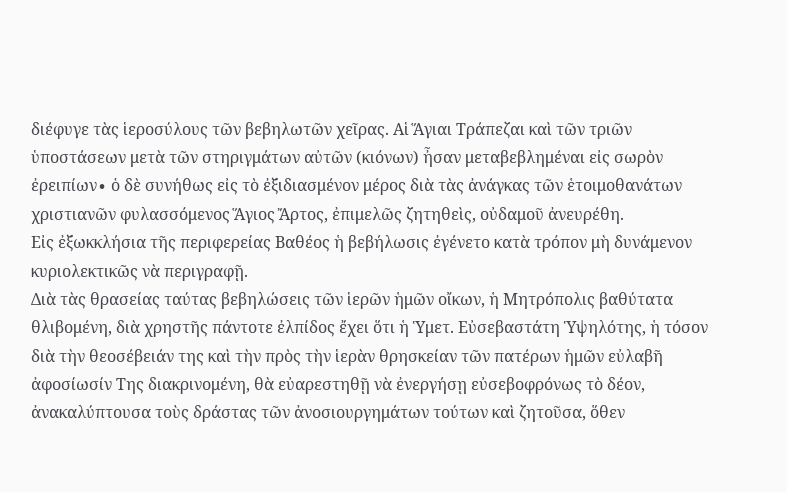διέφυγε τὰς ἱεροσύλους τῶν βεβηλωτῶν χεῖρας. Αἱ Ἅγιαι Τράπεζαι καὶ τῶν τριῶν ὑποστάσεων μετὰ τῶν στηριγμάτων αὐτῶν (κιόνων) ἦσαν μεταβεβλημέναι εἰς σωρὸν ἐρειπίων∙ ὁ δὲ συνήθως εἰς τὸ ἐξιδιασμένον μέρος διὰ τὰς ἀνάγκας τῶν ἑτοιμοθανάτων χριστιανῶν φυλασσόμενος Ἅγιος Ἄρτος, ἐπιμελῶς ζητηθεὶς, οὐδαμοῦ ἀνευρέθη.
Εἰς ἐξωκκλήσια τῆς περιφερείας Βαθέος ἡ βεβήλωσις ἐγένετο κατὰ τρόπον μὴ δυνάμενον κυριολεκτικῶς νὰ περιγραφῇ.
Διὰ τὰς θρασείας ταύτας βεβηλώσεις τῶν ἱερῶν ἡμῶν οἴκων, ἡ Μητρόπολις βαθύτατα θλιβομένη, διὰ χρηστῆς πάντοτε ἐλπίδος ἔχει ὅτι ἡ Ὑμετ. Εὐσεβαστάτη Ὑψηλότης, ἡ τόσον διὰ τὴν θεοσέβειάν της καὶ τὴν πρὸς τὴν ἱερὰν θρησκείαν τῶν πατέρων ἡμῶν εὐλαβῆ ἀφοσίωσίν Της διακρινομένη, θὰ εὐαρεστηθῇ νὰ ἐνεργήσῃ εὐσεβοφρόνως τὸ δέον, ἀνακαλύπτουσα τοὺς δράστας τῶν ἀνοσιουργημάτων τούτων καὶ ζητοῦσα, ὅθεν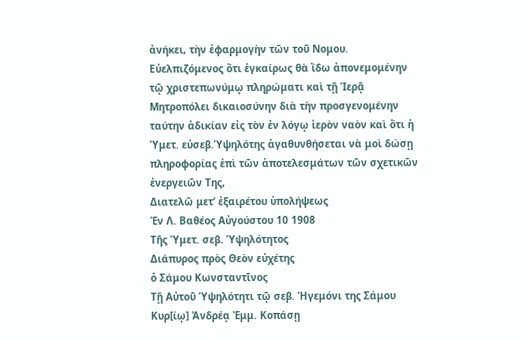ἀνήκει, τὴν ἐφαρμογὴν τῶν τοῦ Νομου.
Εὐελπιζόμενος ὅτι ἐγκαίρως θὰ ἴδω ἀπονεμομένην τῷ χριστεπωνύμῳ πληρώματι καὶ τῇ Ἱερᾷ Μητροπόλει δικαιοσύνην διὰ τὴν προσγενομένην ταύτην ἀδικίαν εἰς τὸν ἐν λόγῳ ἱερὸν ναὸν καὶ ὅτι ἡ Ὑμετ. εὐσεβ.Ὑψηλότης ἀγαθυνθήσεται νὰ μοὶ δώσῃ πληροφορίας ἐπὶ τῶν ἀποτελεσμάτων τῶν σχετικῶν ἐνεργειῶν Της,
Διατελῶ μετ’ ἐξαιρέτου ὑπολήψεως
Ἐν Λ. Βαθέος Αὐγούστου 10 1908
Τῆς Ὑμετ. σεβ. Ὑψηλότητος
Διάπυρος πρὸς Θεὸν εὐχέτης
ὁ Σάμου Κωνσταντῖνος
Τῇ Αὐτοῦ Ὑψηλότητι τῷ σεβ. Ἡγεμόνι της Σάμου
Κυρ[ίῳ] Ἀνδρέᾳ Ἐμμ. Κοπάσῃ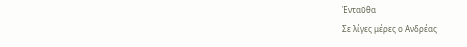Ἐνταῦθα
Σε λίγες μέρες ο Ανδρέας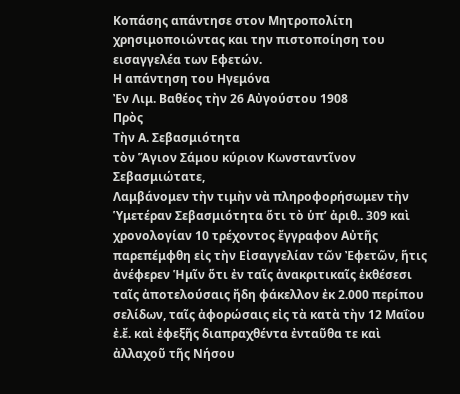Κοπάσης απάντησε στον Μητροπολίτη χρησιμοποιώντας και την πιστοποίηση του εισαγγελέα των Εφετών.
Η απάντηση του Ηγεμόνα
Ἐν Λιμ. Βαθέος τὴν 26 Αὐγούστου 1908
Πρὸς
Τὴν Α. Σεβασμιότητα
τὸν Ἅγιον Σάμου κύριον Κωνσταντῖνον
Σεβασμιώτατε,
Λαμβάνομεν τὴν τιμὴν νὰ πληροφορήσωμεν τὴν Ὑμετέραν Σεβασμιότητα ὅτι τὸ ὑπ’ ἀριθ.. 309 καὶ χρονολογίαν 10 τρέχοντος ἔγγραφον Αὐτῆς παρεπέμφθη εἰς τὴν Εἰσαγγελίαν τῶν Ἐφετῶν, ἥτις ἀνέφερεν Ἡμῖν ὅτι ἐν ταῖς ἀνακριτικαῖς ἐκθέσεσι ταῖς ἀποτελούσαις ἤδη φάκελλον ἐκ 2.000 περίπου σελίδων, ταῖς ἀφορώσαις εἰς τὰ κατὰ τὴν 12 Μαΐου ἐ.ἔ. καὶ ἐφεξῆς διαπραχθέντα ἐνταῦθα τε καὶ ἀλλαχοῦ τῆς Νήσου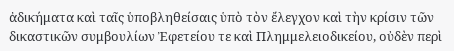ἀδικήματα καὶ ταῖς ὑποβληθείσαις ὑπὸ τὸν ἔλεγχον καὶ τὴν κρίσιν τῶν δικαστικῶν συμβουλίων Ἐφετείου τε καὶ Πλημμελειοδικείου, οὐδὲν περὶ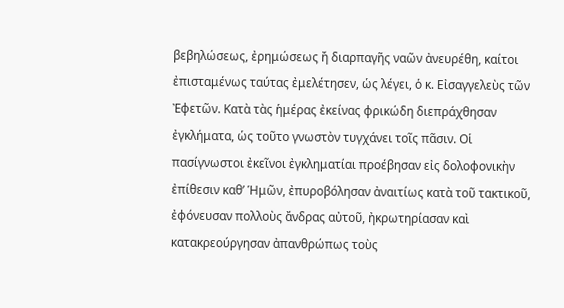βεβηλώσεως, ἐρημώσεως ἤ διαρπαγῆς ναῶν ἀνευρέθη, καίτοι ἐπισταμένως ταύτας ἐμελέτησεν, ὡς λέγει, ὁ κ. Εἰσαγγελεὺς τῶν Ἐφετῶν. Κατὰ τὰς ἡμέρας ἐκείνας φρικώδη διεπράχθησαν ἐγκλήματα, ὡς τοῦτο γνωστὸν τυγχάνει τοῖς πᾶσιν. Οἱ πασίγνωστοι ἐκεῖνοι ἐγκληματίαι προέβησαν εἰς δολοφονικὴν ἐπίθεσιν καθ’ Ἡμῶν, ἐπυροβόλησαν ἀναιτίως κατὰ τοῦ τακτικοῦ, ἐφόνευσαν πολλοὺς ἄνδρας αὐτοῦ, ἠκρωτηρίασαν καὶ κατακρεούργησαν ἀπανθρώπως τοὺς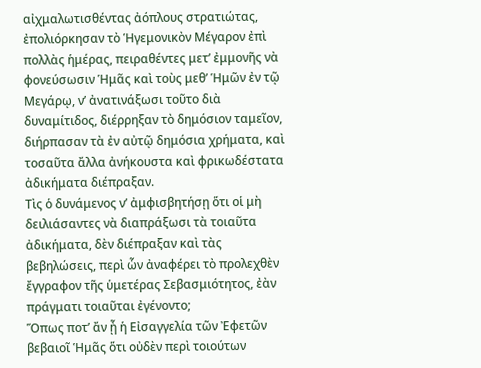αἰχμαλωτισθέντας ἀόπλους στρατιώτας, ἐπολιόρκησαν τὸ Ἡγεμονικὸν Μέγαρον ἐπὶ πολλὰς ἡμέρας, πειραθέντες μετ’ ἐμμονῆς νὰ φονεύσωσιν Ἡμᾶς καὶ τοὺς μεθ’ Ἡμῶν ἐν τῷ Μεγάρῳ, ν’ ἀνατινάξωσι τοῦτο διὰ δυναμίτιδος, διέρρηξαν τὸ δημόσιον ταμεῖον, διήρπασαν τὰ ἐν αὐτῷ δημόσια χρήματα, καὶ τοσαῦτα ἄλλα ἀνήκουστα καὶ φρικωδέστατα ἀδικήματα διέπραξαν.
Τὶς ὁ δυνάμενος ν’ ἀμφισβητήσῃ ὅτι οἱ μὴ δειλιάσαντες νὰ διαπράξωσι τὰ τοιαῦτα ἀδικήματα, δὲν διέπραξαν καὶ τὰς βεβηλώσεις, περὶ ὧν ἀναφέρει τὸ προλεχθὲν ἔγγραφον τῆς ὑμετέρας Σεβασμιότητος, ἐὰν πράγματι τοιαῦται ἐγένοντο;
Ὅπως ποτ’ ἄν ᾖ ἡ Εἰσαγγελία τῶν Ἐφετῶν βεβαιοῖ Ἡμᾶς ὅτι οὐδὲν περὶ τοιούτων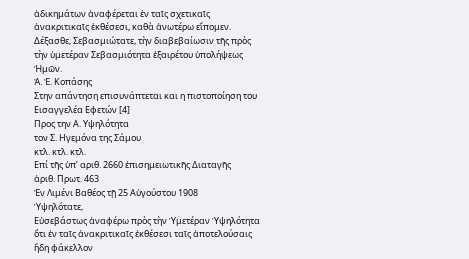ἀδικημάτων ἀναφέρεται ἐν ταῖς σχετικαῖς ἀνακριτικαῖς ἐκθέσεσι, καθὰ ἀνωτέρω εἴπομεν.
Δέξασθε, Σεβασμιώτατε, τὴν διαβεβαίωσιν τῆς πρὸς τὴν ὑμετέραν Σεβασμιότητα ἐξαιρέτου ὑπολήψεως Ἡμῶν.
Ἀ. Ἐ. Κοπάσης
Στην απάντηση επισυνάπτεται και η πιστοποίηση του Εισαγγελέα Εφετών [4]
Προς την Α. Υψηλότητα
τον Σ. Ηγεμόνα της Σάμου
κτλ. κτλ. κτλ.
Επί τῆς ὑπ’ αριθ. 2660 ἐπισημειωτικῆς Διαταγῆς
ἀριθ. Πρωτ. 463
Ἐν Λιμένι Βαθέος τῇ 25 Αὑγούστου 1908
Ὑψηλότατε,
Εὐσεβάστως ἀναφέρω πρὸς τὴν Ὑμετέραν Ὑψηλότητα ὅτι ἐν ταῖς ἀνακριτικαῖς ἐκθέσεσι ταῖς ἀποτελούσαις ἤδη φάκελλον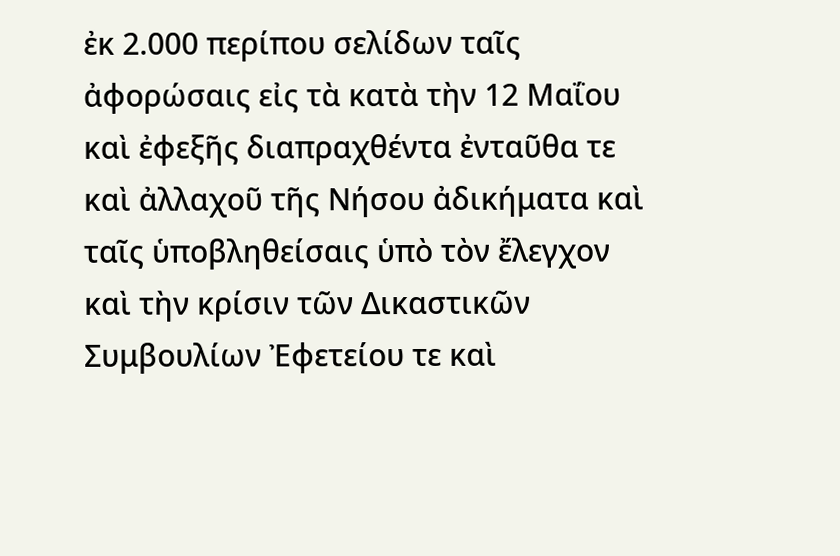ἐκ 2.000 περίπου σελίδων ταῖς ἀφορώσαις εἰς τὰ κατὰ τὴν 12 Μαΐου καὶ ἐφεξῆς διαπραχθέντα ἐνταῦθα τε καὶ ἀλλαχοῦ τῆς Νήσου ἀδικήματα καὶ ταῖς ὑποβληθείσαις ὑπὸ τὸν ἔλεγχον καὶ τὴν κρίσιν τῶν Δικαστικῶν Συμβουλίων Ἐφετείου τε καὶ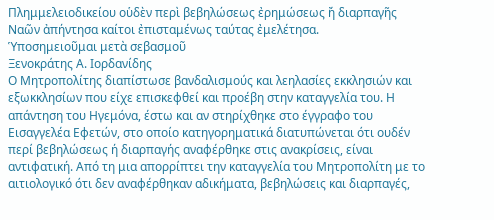Πλημμελειοδικείου οὑδὲν περὶ βεβηλώσεως ἐρημώσεως ἤ διαρπαγῆς Ναῶν ἀπήντησα καίτοι ἐπισταμένως ταύτας ἐμελέτησα.
Ὑποσημειοῦμαι μετὰ σεβασμοῦ
Ξενοκράτης Α. Ιορδανίδης
Ο Μητροπολίτης διαπίστωσε βανδαλισμούς και λεηλασίες εκκλησιών και εξωκκλησίων που είχε επισκεφθεί και προέβη στην καταγγελία του. Η απάντηση του Ηγεμόνα, έστω και αν στηρίχθηκε στο έγγραφο του Εισαγγελέα Εφετών, στο οποίο κατηγορηματικά διατυπώνεται ότι ουδέν περί βεβηλώσεως ή διαρπαγής αναφέρθηκε στις ανακρίσεις, είναι αντιφατική. Από τη μια απορρίπτει την καταγγελία του Μητροπολίτη με το αιτιολογικό ότι δεν αναφέρθηκαν αδικήματα, βεβηλώσεις και διαρπαγές,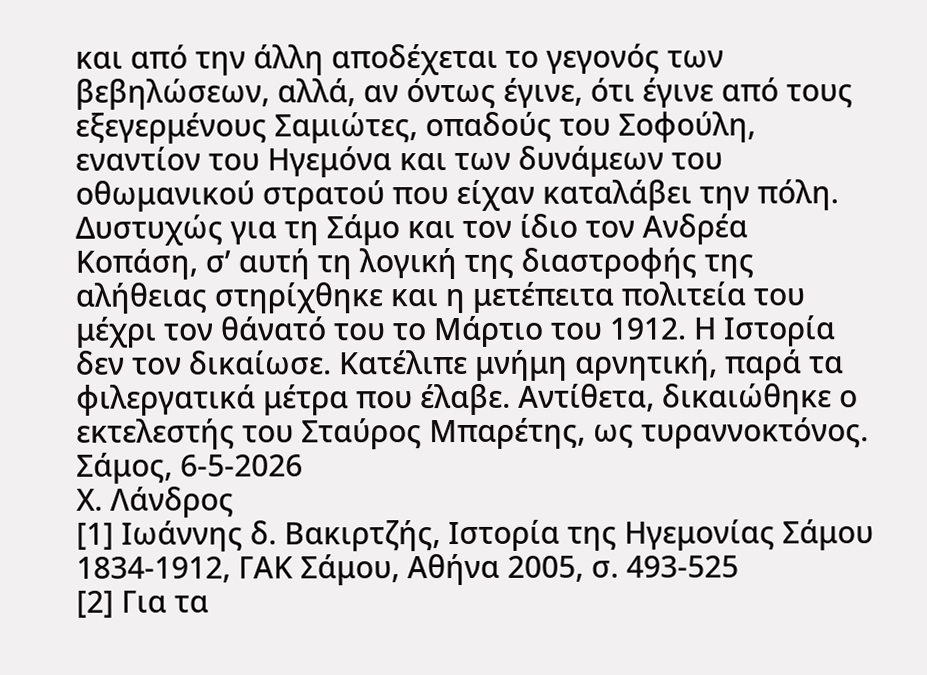και από την άλλη αποδέχεται το γεγονός των βεβηλώσεων, αλλά, αν όντως έγινε, ότι έγινε από τους εξεγερμένους Σαμιώτες, οπαδούς του Σοφούλη, εναντίον του Ηγεμόνα και των δυνάμεων του οθωμανικού στρατού που είχαν καταλάβει την πόλη. Δυστυχώς για τη Σάμο και τον ίδιο τον Ανδρέα Κοπάση, σ’ αυτή τη λογική της διαστροφής της αλήθειας στηρίχθηκε και η μετέπειτα πολιτεία του μέχρι τον θάνατό του το Μάρτιο του 1912. Η Ιστορία δεν τον δικαίωσε. Κατέλιπε μνήμη αρνητική, παρά τα φιλεργατικά μέτρα που έλαβε. Αντίθετα, δικαιώθηκε ο εκτελεστής του Σταύρος Μπαρέτης, ως τυραννοκτόνος.
Σάμος, 6-5-2026
Χ. Λάνδρος
[1] Ιωάννης δ. Βακιρτζής, Ιστορία της Ηγεμονίας Σάμου 1834-1912, ΓΑΚ Σάμου, Αθήνα 2005, σ. 493-525
[2] Για τα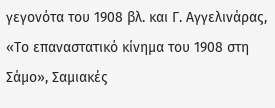γεγονότα του 1908 βλ. και Γ. Αγγελινάρας, «Το επαναστατικό κίνημα του 1908 στη Σάμο», Σαμιακές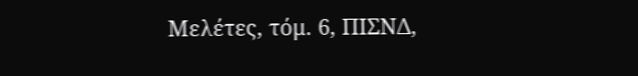Μελέτες, τόμ. 6, ΠΙΣΝΔ,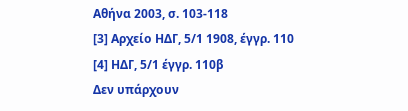Αθήνα 2003, σ. 103-118
[3] Αρχείο ΗΔΓ, 5/1 1908, έγγρ. 110
[4] ΗΔΓ, 5/1 έγγρ. 110β
Δεν υπάρχουν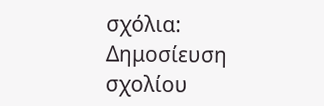σχόλια:
Δημοσίευση σχολίου